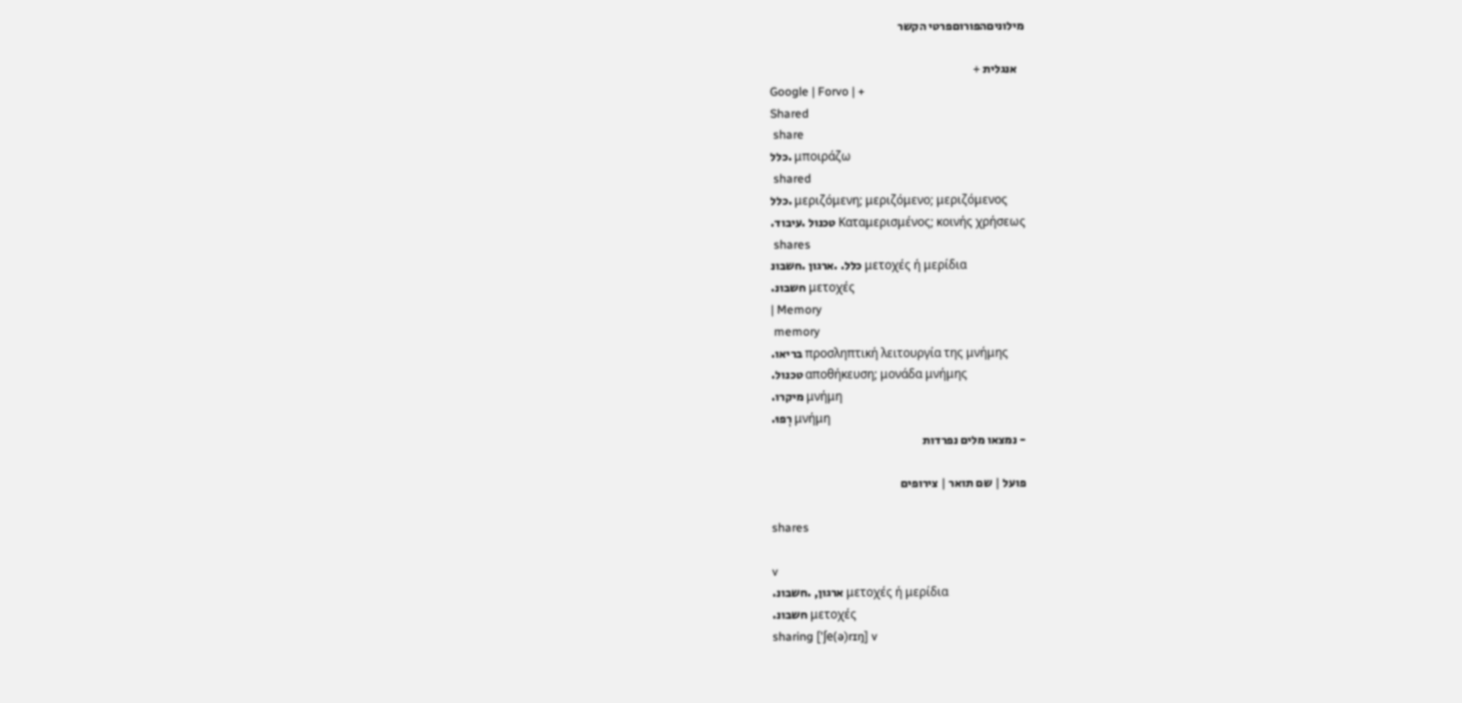מילוניםהפורוםפרטי הקשר

   אנגלית +
Google | Forvo | +
Shared
 share
כלל. μποιράζω
 shared
כלל. μεριζόμενη; μεριζόμενο; μεριζόμενος
.טכנול .עיבוד Καταμερισμένος; κοινής χρήσεως
 shares
כלל. .ארגון .חשבונ μετοχές ή μερίδια
.חשבונ μετοχές
| Memory
 memory
.בריאו προσληπτική λειτουργία της μνήμης
.טכנול αποθήκευση; μονάδα μνήμης
.מיקרו μνήμη
.רְפוּ μνήμη
- נמצאו מלים נפרדות

פועל | שם תואר | צירופים

shares

v
.ארגון, .חשבונ μετοχές ή μερίδια
.חשבונ μετοχές
sharing ['ʃe(ə)rɪŋ] v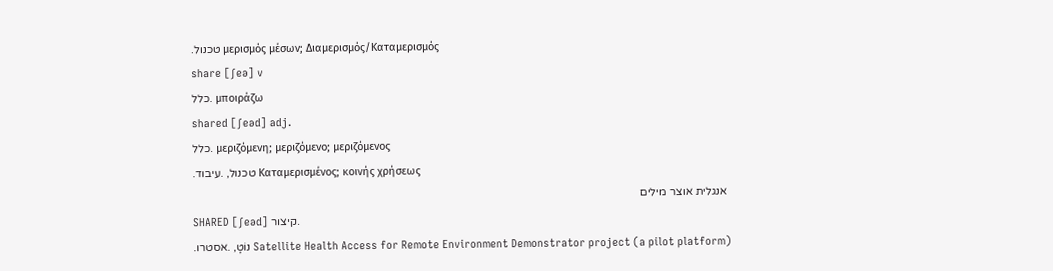.טכנול μερισμός μέσων; Διαμερισμός/Kαταμερισμός
share [ʃeə] v
כלל. μποιράζω
shared [ʃeəd] adj.
כלל. μεριζόμενη; μεριζόμενο; μεριζόμενος
.טכנול, .עיבוד Καταμερισμένος; κοινής χρήσεως
 אנגלית אוצר מילים
SHARED [ʃeəd] קיצור.
.נוֹטָ, .אסטרו Satellite Health Access for Remote Environment Demonstrator project (a pilot platform)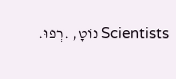.נוֹטָ, .רְפוּ Scientists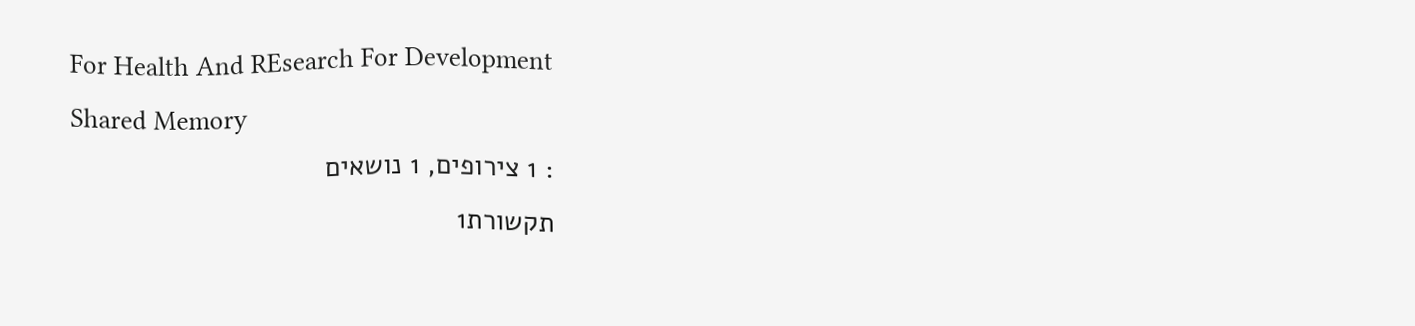For Health And REsearch For Development
Shared Memory
: 1 צירופים, 1 נושאים
תקשורת1